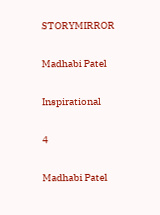STORYMIRROR

Madhabi Patel

Inspirational

4

Madhabi Patel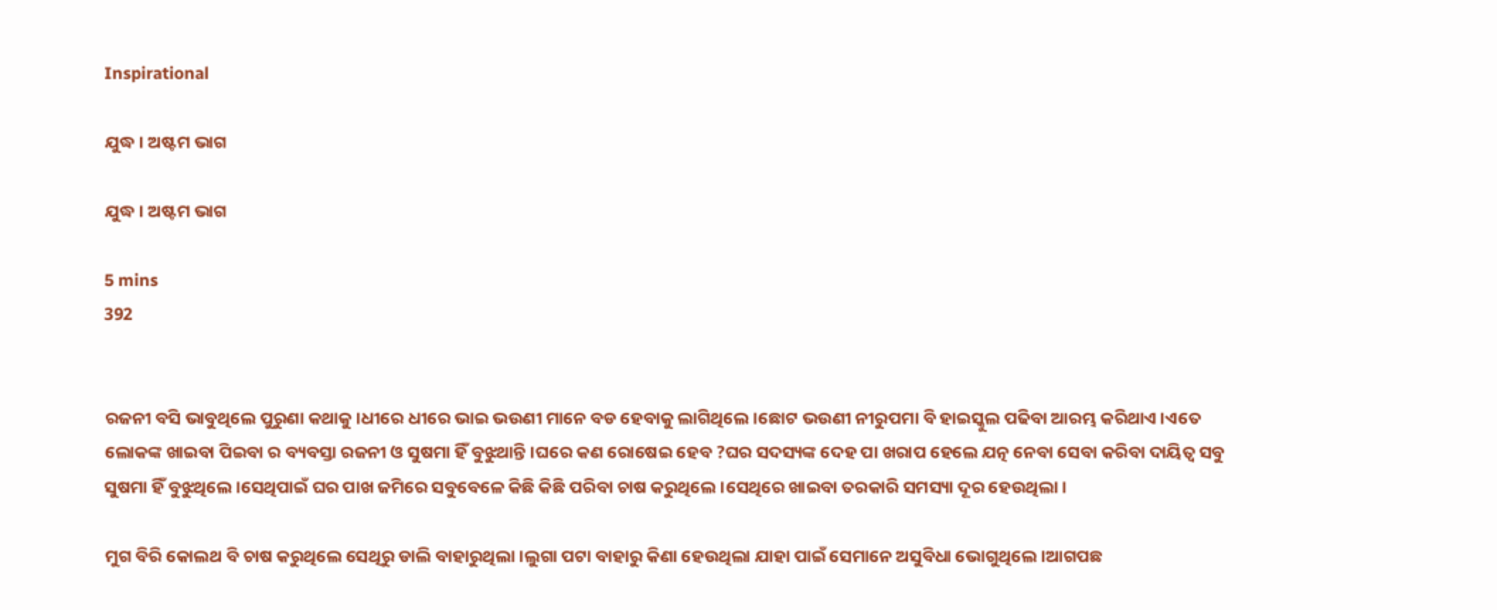Inspirational

ଯୁଦ୍ଧ। ଅଷ୍ଟମ ଭାଗ

ଯୁଦ୍ଧ। ଅଷ୍ଟମ ଭାଗ

5 mins
392


ରଜନୀ ବସି ଭାବୁଥିଲେ ପୁରୁଣା କଥାକୁ।ଧୀରେ ଧୀରେ ଭାଇ ଭଉଣୀ ମାନେ ବଡ ହେବାକୁ ଲାଗିଥିଲେ।ଛୋଟ ଭଉଣୀ ନୀରୁପମା ବି ହାଇସ୍କୁଲ ପଢିବା ଆରମ୍ଭ କରିଥାଏ।ଏତେ ଲୋକଙ୍କ ଖାଇବା ପିଇବା ର ବ୍ୟବସ୍ତା ରଜନୀ ଓ ସୁଷମା ହିଁ ବୁଝୁଥାନ୍ତି।ଘରେ କଣ ରୋଷେଇ ହେବ ?ଘର ସଦସ୍ୟଙ୍କ ଦେହ ପା ଖରାପ ହେଲେ ଯତ୍ନ ନେବା ସେବା କରିବା ଦାୟିତ୍ବ ସବୁ ସୁଷମା ହିଁ ବୁଝୁଥିଲେ।ସେଥିପାଇଁ ଘର ପାଖ ଜମିରେ ସବୁବେଳେ କିଛି କିଛି ପରିବା ଚାଷ କରୁଥିଲେ।ସେଥିରେ ଖାଇବା ତରକାରି ସମସ୍ୟା ଦୂର ହେଉଥିଲା।

ମୁଗ ବିରି କୋଲଥ ବି ଚାଷ କରୁଥିଲେ ସେଥିରୁ ଡାଲି ବାହାରୁଥିଲା।ଲୁଗା ପଟା ବାହାରୁ କିଣା ହେଉଥିଲା ଯାହା ପାଇଁ ସେମାନେ ଅସୁବିଧା ଭୋଗୁଥିଲେ।ଆଗପଛ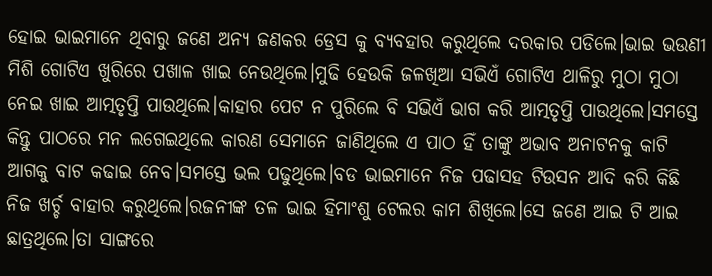ହୋଇ ଭାଇମାନେ ଥିବାରୁ ଜଣେ ଅନ୍ୟ ଜଣକର ଡ୍ରେସ କୁ ବ୍ୟବହାର କରୁଥିଲେ ଦରକାର ପଡିଲେ।ଭାଇ ଭଉଣୀ ମିଶି ଗୋଟିଏ ଖୁରିରେ ପଖାଳ ଖାଇ ନେଉଥିଲେ।ମୁଢି ହେଉକି ଜଳଖିଆ ସଭିଏଁ ଗୋଟିଏ ଥାଳିରୁ ମୁଠା ମୁଠା ନେଇ ଖାଇ ଆତ୍ମତୃପ୍ତି ପାଉଥିଲେ।କାହାର ପେଟ ନ ପୁରିଲେ ବି ସଭିଏଁ ଭାଗ କରି ଆତ୍ମତୃପ୍ତି ପାଉଥିଲେ।ସମସ୍ତେ କିନ୍ତୁ ପାଠରେ ମନ ଲଗେଇଥିଲେ କାରଣ ସେମାନେ ଜାଣିଥିଲେ ଏ ପାଠ ହିଁ ତାଙ୍କୁ ଅଭାବ ଅନାଟନକୁ କାଟି ଆଗକୁ ବାଟ କଢାଇ ନେବ।ସମସ୍ତେ ଭଲ ପଢୁଥିଲେ।ବଡ ଭାଇମାନେ ନିଜ ପଢାସହ ଟିଉସନ ଆଦି କରି କିଛି ନିଜ ଖର୍ଚ୍ଚ ବାହାର କରୁଥିଲେ।ରଜନୀଙ୍କ ତଳ ଭାଇ ହିମାଂଶୁ ଟେଲର କାମ ଶିଖିଲେ।ସେ ଜଣେ ଆଇ ଟି ଆଇ ଛାତ୍ରଥିଲେ।ତା ସାଙ୍ଗରେ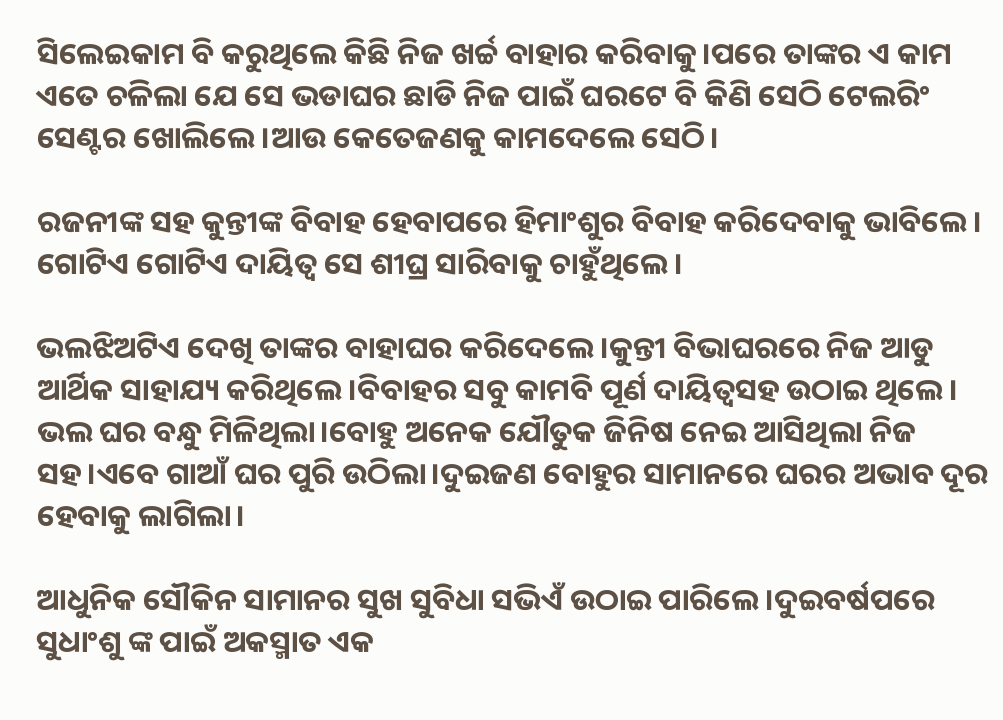ସିଲେଇକାମ ବି କରୁଥିଲେ କିଛି ନିଜ ଖର୍ଚ୍ଚ ବାହାର କରିବାକୁ।ପରେ ତାଙ୍କର ଏ କାମ ଏତେ ଚଳିଲା ଯେ ସେ ଭଡାଘର ଛାଡି ନିଜ ପାଇଁ ଘରଟେ ବି କିଣି ସେଠି ଟେଲରିଂ ସେଣ୍ଟର ଖୋଲିଲେ।ଆଉ କେତେଜଣକୁ କାମଦେଲେ ସେଠି।

ରଜନୀଙ୍କ ସହ କୁନ୍ତୀଙ୍କ ବିବାହ ହେବାପରେ ହିମାଂଶୁର ବିବାହ କରିଦେବାକୁ ଭାବିଲେ। ଗୋଟିଏ ଗୋଟିଏ ଦାୟିତ୍ବ ସେ ଶୀଘ୍ର ସାରିବାକୁ ଚାହୁଁଥିଲେ।

ଭଲଝିଅଟିଏ ଦେଖି ତାଙ୍କର ବାହାଘର କରିଦେଲେ।କୁନ୍ତୀ ବିଭାଘରରେ ନିଜ ଆଡୁ ଆର୍ଥିକ ସାହାଯ୍ୟ କରିଥିଲେ।ବିବାହର ସବୁ କାମବି ପୂର୍ଣ ଦାୟିତ୍ବସହ ଉଠାଇ ଥିଲେ। ଭଲ ଘର ବନ୍ଧୁ ମିଳିଥିଲା।ବୋହୁ ଅନେକ ଯୌତୁକ ଜିନିଷ ନେଇ ଆସିଥିଲା ନିଜ ସହ।ଏବେ ଗାଆଁ ଘର ପୁରି ଉଠିଲା।ଦୁଇଜଣ ବୋହୁର ସାମାନରେ ଘରର ଅଭାବ ଦୂର ହେବାକୁ ଲାଗିଲା।

ଆଧୁନିକ ସୌକିନ ସାମାନର ସୁଖ ସୁବିଧା ସଭିଏଁ ଉଠାଇ ପାରିଲେ।ଦୁଇବର୍ଷପରେ ସୁଧାଂଶୁ ଙ୍କ ପାଇଁ ଅକସ୍ମାତ ଏକ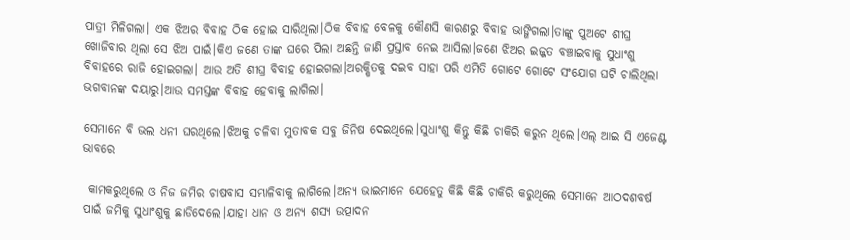ପାତ୍ରୀ ମିଳିଗଲା। ଏକ ଝିଅର ବିବାହ ଠିକ ହୋଇ ସାରିଥିଲା।ଠିକ ବିବାହ ବେଳକୁ କୌଣସି କାରଣରୁ ବିବାହ ଭାଙ୍ଗିଗଲା।ତାଙ୍କୁ ପୁଅଟେ ଶୀଘ୍ର ଖୋଜିବାର ଥିଲା ସେ ଝିଅ ପାଇଁ।କିଏ ଜଣେ ତାଙ୍କ ଘରେ ପିଲା ଅଛନ୍ତି ଜାଣି ପ୍ରସ୍ତାବ ନେଇ ଆସିଲା।ଜଣେ ଝିଅର ଇଜ୍ଜତ ବଞ୍ଚାଇବାକୁ ସୁଧାଂଶୁ ବିବାହରେ ରାଜି ହୋଇଗଲା। ଆଉ ଅତି ଶୀଘ୍ର ବିବାହ ହୋଇଗଲା।ଅରକ୍ଷିତକୁ ଦଇବ ସାହା ପରି ଏମିତି ଗୋଟେ ଗୋଟେ ସଂଯୋଗ ଘଟି ଚାଲିଥିଲା ଭଗବାନଙ୍କ ଦୟାରୁ।ଆଉ ସମସ୍ତଙ୍କ ବିବାହ ହେବାକୁ ଲାଗିଲା।

ସେମାନେ ବି ଭଲ ଧନୀ ଘରଥିଲେ।ଝିଅକୁ ଚଳିବା ମୁତାବକ ସବୁ ଜିନିଷ ଦେଇଥିଲେ।ସୁଧାଂଶୁ କିନ୍ତୁ କିଛି ଚାକିରି କରୁନ ଥିଲେ।ଏଲ୍ ଆଇ ସି ଏଜେଣ୍ଟ ଭାବରେ

 କାମକରୁଥିଲେ ଓ ନିଜ ଜମିର ଚାଷବାସ ସମ୍ଭାଳିବାକୁ ଲାଗିଲେ।ଅନ୍ୟ ଭାଇମାନେ ଯେହେତୁ କିଛି କିଛି ଚାକିରି କରୁଥିଲେ ସେମାନେ ଆଠଦଶବର୍ଷ ପାଇଁ ଜମିକୁ ସୁଧାଂଶୁକୁ ଛାଡିଦେଲେ।ଯାହା ଧାନ ଓ ଅନ୍ୟ ଶସ୍ୟ ଉତ୍ପାଦନ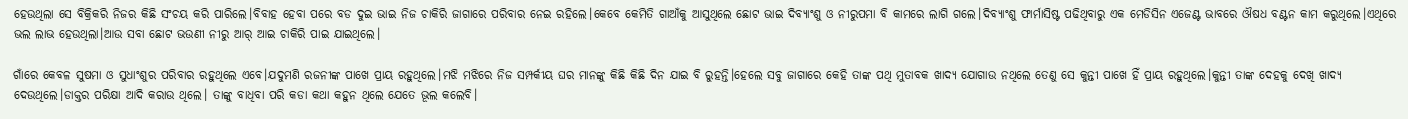ହେଉଥିଲା ସେ ବିକ୍ରିକରି ନିଜର କିଛି ସଂଚୟ କରି ପାରିଲେ।ବିବାହ ହେବା ପରେ ବଡ ଦୁଇ ଭାଇ ନିଜ ଚାକିରି ଜାଗାରେ ପରିବାର ନେଇ ରହିଲେ।କେବେ କେମିତି ଗାଆଁକୁ ଆସୁଥିଲେ ଛୋଟ ଭାଇ ଦିବ୍ୟାଂଶୁ ଓ ନୀରୁପମା ବି କାମରେ ଲାଗି ଗଲେ।ଦିବ୍ୟାଂଶୁ ଫାର୍ମାସିଷ୍ଟ ପଢିଥିବାରୁ ଏକ ମେଡିସିନ ଏଜେଣ୍ଟ ଭାବରେ ଔଷଧ ବଣ୍ଟନ କାମ କରୁଥିଲେ।ଏଥିରେ ଭଲ ଲାଭ ହେଉଥିଲା।ଆଉ ସବା ଛୋଟ ଭଉଣୀ ନୀରୁ ଆର୍ ଆଇ ଚାକିରି ପାଇ ଯାଇଥିଲେ।

ଗାଁରେ କେବଳ ସୁଷମା ଓ ସୁଧାଂଶୁର ପରିବାର ରହୁଥିଲେ ଏବେ।ଯଦୁମଣି ରଜନୀଙ୍କ ପାଖେ ପ୍ରାୟ ରହୁଥିଲେ।ମଝି ମଝିରେ ନିଜ ସମ୍ପର୍କୀୟ ଘର ମାନଙ୍କୁ କିଛି କିଛି ଦିନ ଯାଇ ବି ରୁହନ୍ତି।ହେଲେ ସବୁ ଜାଗାରେ କେହି ତାଙ୍କ ପଥି ମୁତାବକ ଖାଦ୍ୟ ଯୋଗାଉ ନଥିଲେ ତେଣୁ ସେ କୁନ୍ତୀ ପାଖେ ହିଁ ପ୍ରାୟ ରହୁଥିଲେ।କୁନ୍ତୀ ତାଙ୍କ ଦେହକୁ ଦେଖି ଖାଦ୍ୟ ଦେଉଥିଲେ।ଡାକ୍ତର ପରିକ୍ଷା ଆଦି କରାଉ ଥିଲେ। ତାଙ୍କୁ ବାଧିବା ପରି କଡା କଥା କହୁନ ଥିଲେ ଯେତେ ଭୂଲ କଲେବି।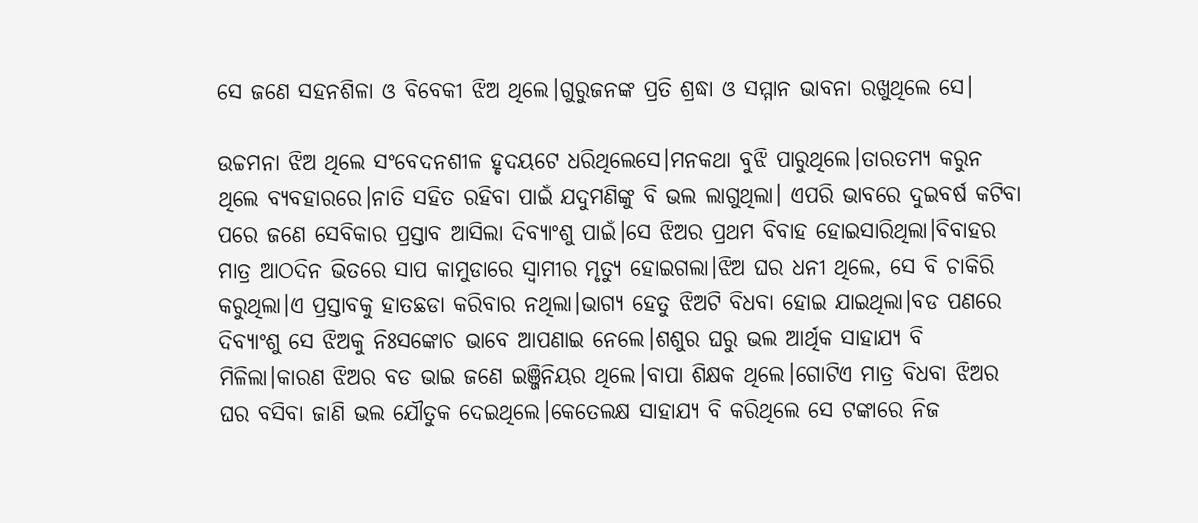ସେ ଜଣେ ସହନଶିଳା ଓ ବିବେକୀ ଝିଅ ଥିଲେ।ଗୁରୁଜନଙ୍କ ପ୍ରତି ଶ୍ରଦ୍ଧା ଓ ସମ୍ମାନ ଭାବନା ରଖୁଥିଲେ ସେ।

ଉଚ୍ଚମନା ଝିଅ ଥିଲେ ସଂବେଦନଶୀଳ ହୃଦୟଟେ ଧରିଥିଲେସେ।ମନକଥା ବୁଝି ପାରୁଥିଲେ।ତାରତମ୍ୟ କରୁନ ଥିଲେ ବ୍ୟବହାରରେ।ନାତି ସହିତ ରହିବା ପାଇଁ ଯଦୁମଣିଙ୍କୁ ବି ଭଲ ଲାଗୁଥିଲା। ଏପରି ଭାବରେ ଦୁଇବର୍ଷ କଟିବା ପରେ ଜଣେ ସେବିକାର ପ୍ରସ୍ତାବ ଆସିଲା ଦିବ୍ୟାଂଶୁ ପାଇଁ।ସେ ଝିଅର ପ୍ରଥମ ବିବାହ ହୋଇସାରିଥିଲା।ବିବାହର ମାତ୍ର ଆଠଦିନ ଭିତରେ ସାପ କାମୁଡାରେ ସ୍ବାମୀର ମୃତ୍ୟୁ ହୋଇଗଲା।ଝିଅ ଘର ଧନୀ ଥିଲେ, ସେ ବି ଚାକିରି କରୁଥିଲା।ଏ ପ୍ରସ୍ତାବକୁ ହାତଛଡା କରିବାର ନଥିଲା।ଭାଗ୍ୟ ହେତୁ ଝିଅଟି ବିଧବା ହୋଇ ଯାଇଥିଲା।ବଡ ପଣରେ ଦିବ୍ୟାଂଶୁ ସେ ଝିଅକୁ ନିଃସଙ୍କୋଚ ଭାବେ ଆପଣାଇ ନେଲେ।ଶଶୁର ଘରୁ ଭଲ ଆର୍ଥିକ ସାହାଯ୍ୟ ବି ମିଳିଲା।କାରଣ ଝିଅର ବଡ ଭାଇ ଜଣେ ଇଞ୍ଜିନିୟର ଥିଲେ।ବାପା ଶିକ୍ଷକ ଥିଲେ।ଗୋଟିଏ ମାତ୍ର ବିଧବା ଝିଅର ଘର ବସିବା ଜାଣି ଭଲ ଯୌତୁକ ଦେଇଥିଲେ।କେତେଲକ୍ଷ ସାହାଯ୍ୟ ବି କରିଥିଲେ ସେ ଟଙ୍କାରେ ନିଜ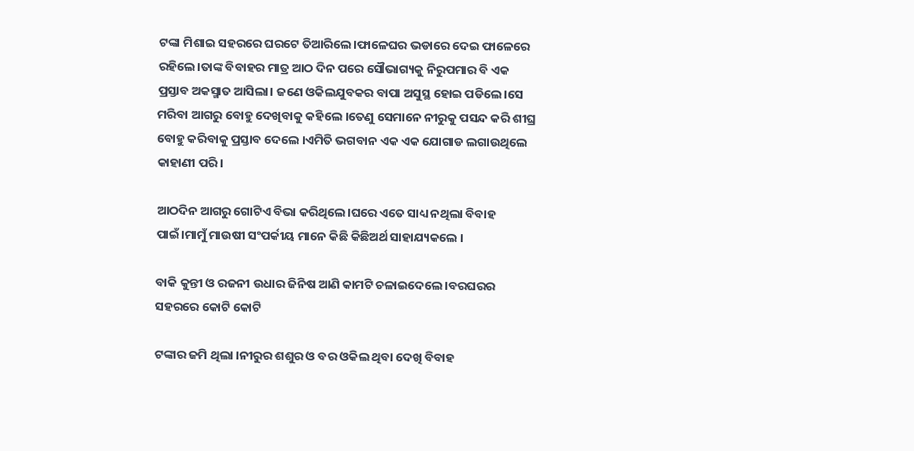ଟଙ୍କା ମିଶାଇ ସହରରେ ଘରଟେ ତିଆରିଲେ।ଫାଳେଘର ଭଡାରେ ଦେଇ ଫାଳେରେ ରହିଲେ।ତାଙ୍କ ବିବାହର ମାତ୍ର ଆଠ ଦିନ ପରେ ସୌଭାଗ୍ୟକୁ ନିରୁପମାର ବି ଏକ ପ୍ରସ୍ତାବ ଅକସ୍ମାତ ଆସିଲା। ଜଣେ ଓକିଲଯୁବକର ବାପା ଅସୁସ୍ଥ ହୋଇ ପଡିଲେ।ସେ ମରିବା ଆଗରୁ ବୋହୁ ଦେଖିବାକୁ କହିଲେ ।ତେଣୁ ସେମାନେ ନୀରୁକୁ ପସନ୍ଦ କରି ଶୀଘ୍ର ବୋହୁ କରିବାକୁ ପ୍ରସ୍ତାବ ଦେଲେ ।ଏମିତି ଭଗବାନ ଏକ ଏକ ଯୋଗାଡ ଲଗାଉଥିଲେ କାହାଣୀ ପରି।

ଆଠଦିନ ଆଗରୁ ଗୋଟିଏ ବିଭା କରିଥିଲେ।ଘରେ ଏତେ ସାଧ୍ୟ ନଥିଲା ବିବାହ ପାଇଁ।ମାମୁଁ ମାଉଷୀ ସଂପର୍କୀୟ ମାନେ କିଛି କିଛିଅର୍ଥ ସାହାଯ୍ୟକଲେ ।

ବାକି କୁନ୍ତୀ ଓ ରଜନୀ ଉଧାର ଜିନିଷ ଆଣି କାମଟି ଚଳାଇଦେଲେ।ବରଘରର ସହରରେ କୋଟି କୋଟି

ଟଙ୍କାର ଜମି ଥିଲା ।ନୀରୁର ଶଶୁର ଓ ବର ଓକିଲ ଥିବା ଦେଖି ବିବାହ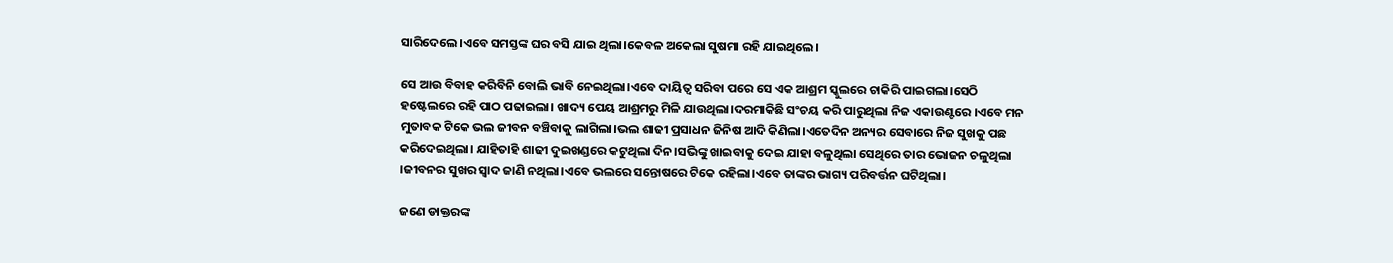ସାରିଦେଲେ।ଏବେ ସମସ୍ତଙ୍କ ଘର ବସି ଯାଇ ଥିଲା।କେବଳ ଅକେଲା ସୁଷମା ରହି ଯାଇଥିଲେ।

ସେ ଆଉ ବିବାହ କରିବିନି ବୋଲି ଭାବି ନେଇଥିଲା।ଏବେ ଦାୟିତ୍ବ ସରିବା ପରେ ସେ ଏକ ଆଶ୍ରମ ସ୍କୁଲରେ ଚାକିରି ପାଇଗଲା।ସେଠି ହଷ୍ଟେଲରେ ରହି ପାଠ ପଢାଇଲା। ଖାଦ୍ୟ ପେୟ ଆଶ୍ରମରୁ ମିଳି ଯାଉଥିଲା।ଦରମାକିଛି ସଂଚୟ କରି ପାରୁଥିଲା ନିଜ ଏକାଉଣ୍ଟରେ ।ଏବେ ମନ ମୁତାବକ ଟିକେ ଭଲ ଜୀବନ ବଞ୍ଚିବାକୁ ଲାଗିଲା।ଭଲ ଶାଢୀ ପ୍ରସାଧନ ଜିନିଷ ଆଦି କିଣିଲା।ଏତେଦିନ ଅନ୍ୟର ସେବାରେ ନିଜ ସୁଖକୁ ପଛ କରିଦେଇଥିଲା। ଯାହିତାହି ଶାଢୀ ଦୁଇଖଣ୍ଡରେ କଟୁଥିଲା ଦିନ।ସଭିଙ୍କୁ ଖାଇବାକୁ ଦେଇ ଯାହା ବଳୁଥିଲା ସେଥିରେ ତାର ଭୋଜନ ଚଳୁଥିଲା ।ଜୀବନର ସୁଖର ସ୍ବାଦ ଜାଣି ନଥିଲା।ଏବେ ଭଲରେ ସନ୍ତୋଷରେ ଟିକେ ରହିଲା।ଏବେ ତାଙ୍କର ଭାଗ୍ୟ ପରିବର୍ତ୍ତନ ଘଟିଥିଲା।

ଜଣେ ଡାକ୍ତରଙ୍କ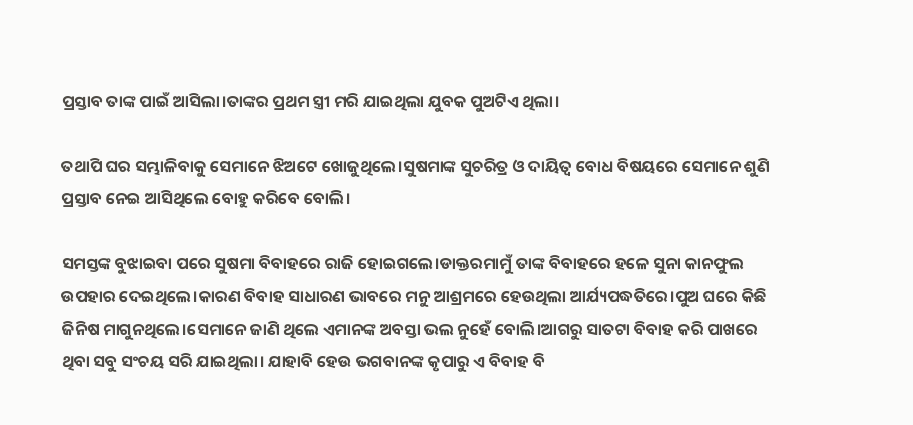ପ୍ରସ୍ତାବ ତାଙ୍କ ପାଇଁ ଆସିଲା।ତାଙ୍କର ପ୍ରଥମ ସ୍ତ୍ରୀ ମରି ଯାଇଥିଲା ଯୁବକ ପୁଅଟିଏ ଥିଲା।

ତଥାପି ଘର ସମ୍ଭାଳିବାକୁ ସେମାନେ ଝିଅଟେ ଖୋଜୁଥିଲେ।ସୁଷମାଙ୍କ ସୁଚରିତ୍ର ଓ ଦାୟିତ୍ବ ବୋଧ ବିଷୟରେ ସେମାନେ ଶୁଣି ପ୍ରସ୍ତାବ ନେଇ ଆସିଥିଲେ ବୋହୁ କରିବେ ବୋଲି।

ସମସ୍ତଙ୍କ ବୁଝାଇବା ପରେ ସୁଷମା ବିବାହରେ ରାଜି ହୋଇଗଲେ।ଡାକ୍ତରମାମୁଁ ତାଙ୍କ ବିବାହରେ ହଳେ ସୁନା କାନଫୁଲ ଉପହାର ଦେଇଥିଲେ।କାରଣ ବିବାହ ସାଧାରଣ ଭାବରେ ମନୁ ଆଶ୍ରମରେ ହେଉଥିଲା ଆର୍ଯ୍ୟପଦ୍ଧତିରେ।ପୁଅ ଘରେ କିଛି ଜିନିଷ ମାଗୁନଥିଲେ।ସେମାନେ ଜାଣି ଥିଲେ ଏମାନଙ୍କ ଅବସ୍ତା ଭଲ ନୁହେଁ ବୋଲି।ଆଗରୁ ସାତଟା ବିବାହ କରି ପାଖରେ ଥିବା ସବୁ ସଂଚୟ ସରି ଯାଇଥିଲା। ଯାହାବି ହେଉ ଭଗବାନଙ୍କ କୃପାରୁ ଏ ବିବାହ ବି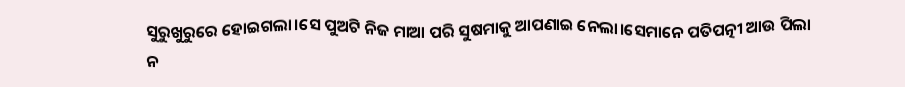ସୁରୁଖୁରୁରେ ହୋଇଗଲା।ସେ ପୁଅଟି ନିଜ ମାଆ ପରି ସୁଷମାକୁ ଆପଣାଇ ନେଲା।ସେମାନେ ପତିପତ୍ନୀ ଆଉ ପିଲା ନ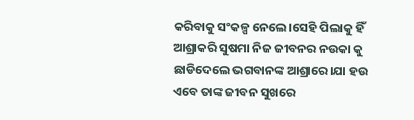କରିବାକୁ ସଂକଳ୍ପ ନେଲେ।ସେହି ପିଲାକୁ ହିଁ ଆଶ୍ରାକରି ସୁଷମା ନିଜ ଜୀବନର ନଉକା କୁ ଛାଡିଦେଲେ ଭଗବାନଙ୍କ ଆଶ୍ରାରେ।ଯା ହଉ ଏବେ ତାଙ୍କ ଜୀବନ ସୁଖରେ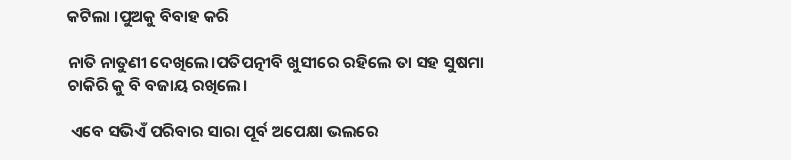କଟିଲା ।ପୁଅକୁ ବିବାହ କରି

ନାତି ନାତୁଣୀ ଦେଖିଲେ।ପତିପତ୍ନୀବି ଖୁସୀରେ ରହିଲେ ତା ସହ ସୁଷମା ଚାକିରି କୁ ବି ବଜାୟ ରଖିଲେ।

 ଏବେ ସଭିଏଁ ପରିବାର ସାରା ପୂର୍ବ ଅପେକ୍ଷା ଭଲରେ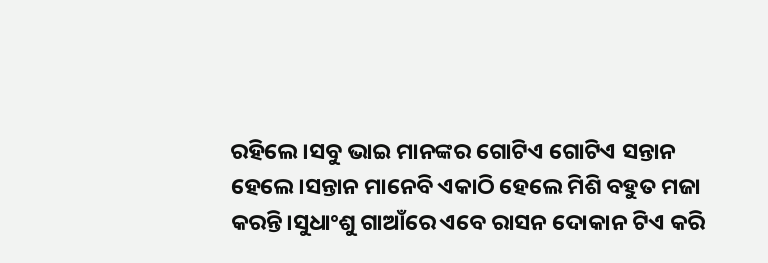ରହିଲେ।ସବୁ ଭାଇ ମାନଙ୍କର ଗୋଟିଏ ଗୋଟିଏ ସନ୍ତାନ ହେଲେ।ସନ୍ତାନ ମାନେବି ଏକାଠି ହେଲେ ମିଶି ବହୁତ ମଜା କରନ୍ତି।ସୁଧାଂଶୁ ଗାଆଁରେ ଏବେ ରାସନ ଦୋକାନ ଟିଏ କରି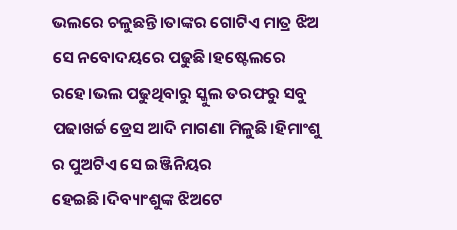ଭଲରେ ଚଳୁଛନ୍ତି।ତାଙ୍କର ଗୋଟିଏ ମାତ୍ର ଝିଅ ସେ ନବୋଦୟରେ ପଢୁଛି।ହଷ୍ଟେଲରେ ରହେ।ଭଲ ପଢୁଥିବାରୁ ସ୍କୁଲ ତରଫରୁ ସବୁ ପଢାଖର୍ଚ୍ଚ ଡ୍ରେସ ଆଦି ମାଗଣା ମିଳୁଛି।ହିମାଂଶୁ ର ପୁଅଟିଏ ସେ ଇଞ୍ଜିନିୟର ହେଇଛି।ଦିବ୍ୟାଂଶୁଙ୍କ ଝିଅଟେ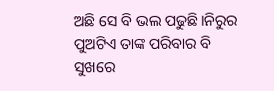ଅଛି ସେ ବି ଭଲ ପଢୁଛି।ନିରୁର ପୁଅଟିଏ ତାଙ୍କ ପରିବାର ବି ସୁଖରେ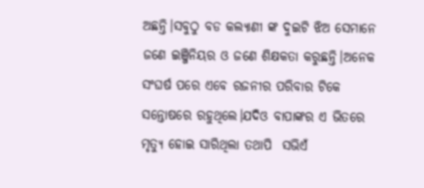ଅଛନ୍ତି।ସବୁଠୁ ବଡ କଲ୍ୟାଣୀ ଙ୍କ ଦୁଇଟି ଝିଅ ସେମାନେ ଜଣେ ଇଞ୍ଜିନିୟର ଓ ଜଣେ ଶିକ୍ଷକତା କରୁଛନ୍ତି।ଅନେକ ସଂଘର୍ଷ ପରେ ଏବେ ରଜନୀର ପରିବାର ଟିକେ ସନ୍ତୋଷରେ ରହୁଥିଲେ।ଯଦିଓ ବାପାଙ୍କର ଏ ଭିତରେ ମୃତ୍ୟୁ ହୋଇ ସାରିଥିଲା ତଥାପି  ସଭିଏଁ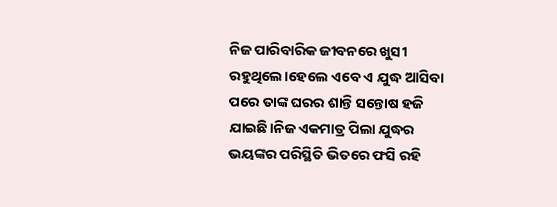ନିଜ ପାରିବାରିକ ଜୀବନରେ ଖୁସୀ ରହୁଥିଲେ।ହେଲେ ଏବେ ଏ ଯୁଦ୍ଧ ଆସିବା ପରେ ତାଙ୍କ ଘରର ଶାନ୍ତି ସନ୍ତୋଷ ହଜି ଯାଇଛି।ନିଜ ଏକମାତ୍ର ପିଲା ଯୁଦ୍ଧର ଭୟଙ୍କର ପରିସ୍ଥିତି ଭିତରେ ଫସି ରହି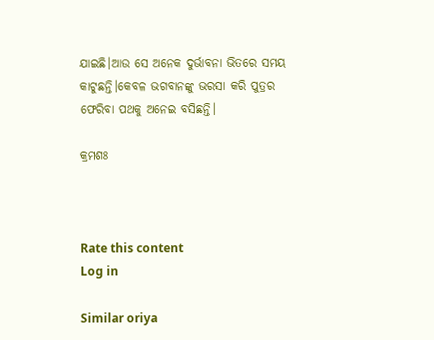ଯାଇଛି।ଆଉ ସେ ଅନେକ ଦୁର୍ଭାବନା ଭିତରେ ସମୟ କାଟୁଛନ୍ତି।କେବଳ ଭଗବାନଙ୍କୁ ଭରସା କରି ପୁତ୍ରର ଫେରିବା ପଥକୁ ଅନେଇ ବସିଛନ୍ତି।

କ୍ରମଶଃ



Rate this content
Log in

Similar oriya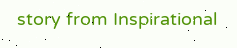story from Inspirational